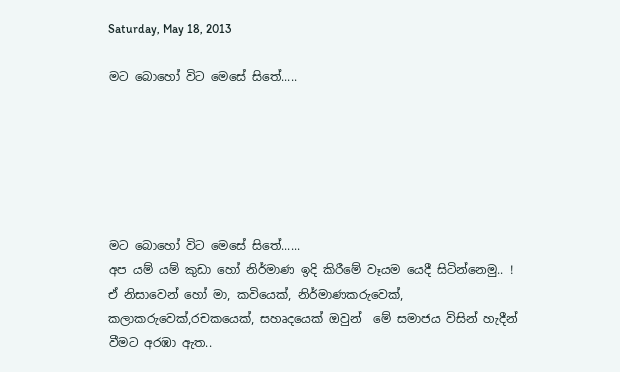Saturday, May 18, 2013

මට බොහෝ විට මෙසේ සිතේ.....






මට බොහෝ විට මෙසේ සිතේ......
අප යම් යම් කුඩා හෝ නිර්මාණ ඉදි කිරීමේ වෑයම යෙදී සිටින්නෙමු.. !
ඒ නිසාවෙන් හෝ මා, කවියෙක්, නිර්මාණකරුවෙක්, කලාකරුවෙක්,රචකයෙක්, සහෘදයෙක් ඔවුන්  මේ සමාජය විසින් හැදීන් වීමට අරඹා ඇත..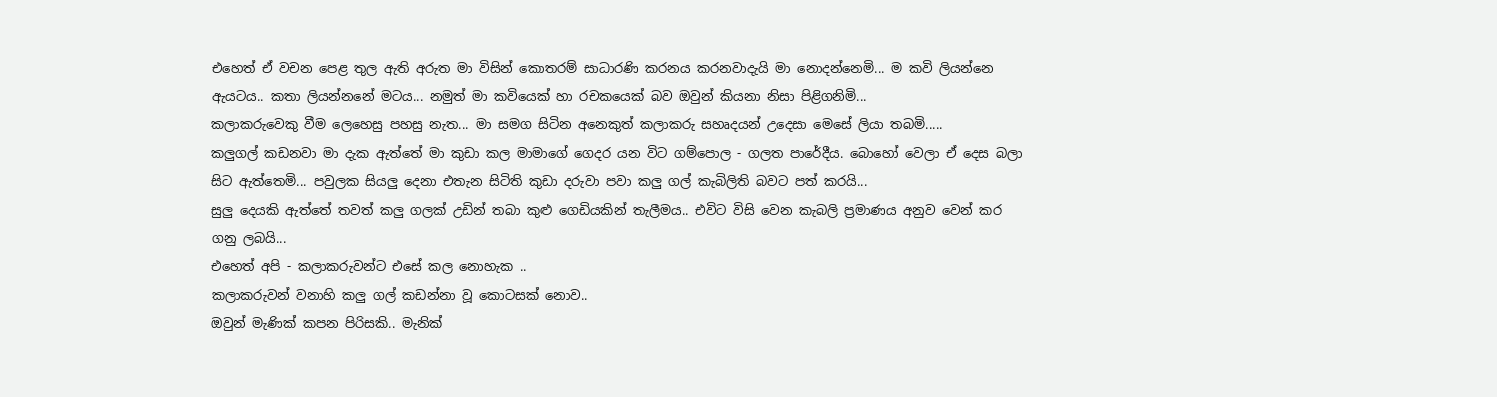එහෙත් ඒ වචන පෙළ තුල ඇති අරුත මා විසින් කොතරම් සාධාරණි කරනය කරනවාදැයි මා නොදන්නෙමි... ම කවි ලියන්නෙ ඇයටය.. කතා ලියන්නනේ මටය... නමුත් මා කවියෙක් හා රචකයෙක් බව ඔවුන් කියනා නිසා පිළිගනිමි...
කලාකරුවෙකු වීම ලෙහෙසු පහසු නැත... මා සමග සිටින අනෙකුත් කලාකරු සහෘදයන් උදෙසා මෙසේ ලියා තබමි.....
කලුගල් කඩනවා මා දැක ඇත්තේ මා කුඩා කල මාමාගේ ගෙදර යන විට ගම්පොල - ගලත පාරේදීය. බොහෝ වෙලා ඒ දෙස බලා සිට ඇත්තෙමි... පවුලක සියලු දෙනා එතැන සිටිති කුඩා දරුවා පවා කලු ගල් කැබිලිති බවට පත් කරයි...
සුලු දෙයකි ඇත්තේ තවත් කලු ගලක් උඩින් තබා කුළු ගෙඩියකින් තැලීමය.. එවිට විසි වෙන කැබලි ප්‍රමාණය අනුව වෙන් කර ගනු ලබයි...
එහෙත් අපි - කලාකරුවන්ට එසේ කල නොහැක ..
කලාකරුවන් වනාහි කලු ගල් කඩන්නා වූ කොටසක් නොව..
ඔවුන් මැණික් කපන පිරිසකි.. මැනික්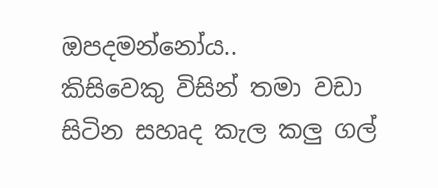ඔපදමන්නෝය..
කිසිවෙකු විසින් තමා වඩා සිටින සහෘද කැල කලු ගල්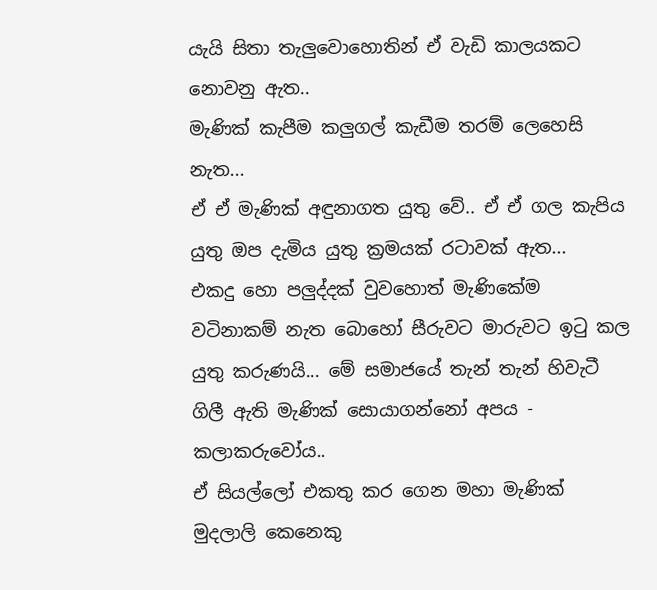යැයි සිතා තැලුවොහොතින් ඒ වැඩි කාලයකට නොවනු ඇත..
මැණික් කැපීම කලුගල් කැඩීම තරම් ලෙහෙසි නැත...
ඒ ඒ මැණික් අඳුනාගත යුතු වේ.. ඒ ඒ ගල කැපිය යුතු ඔප දැමිය යුතු ක්‍රමයක් රටාවක් ඇත...
එක‍දු හො පලුද්දක් වුවහොත් මැණිකේම වටිනාකම් නැත බොහෝ සීරුවට මාරුවට ඉටු කල යුතු කරුණයි... මේ සමාජයේ තැන් තැන් හිවැටී ගිලී ඇති මැණික් ‍සොයාගන්නෝ අපය - කලාකරුවෝය..
ඒ සියල්ලෝ එකතු කර ගෙන මහා මැණික් මුදලාලි කෙනෙකු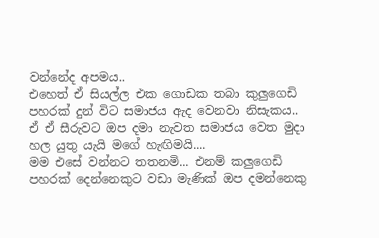වන්නේද අපමය..
එහෙත් ඒ සියල්ල එක ගොඩක තබා කුලුගෙඩි පහරක් දුන් විට සමාජය ඇද වෙනවා නිසැකය..
ඒ ඒ සීරුවට ඔප දමා නැවත සමාජය වෙත මුදා හල යුතු යැයි මගේ හැඟිමයි....
මම එසේ වන්නට තතනමි... එනම් කලුගෙඩි පහරක් දෙන්නෙකුට වඩා මැණික් ඔප දමන්නෙකු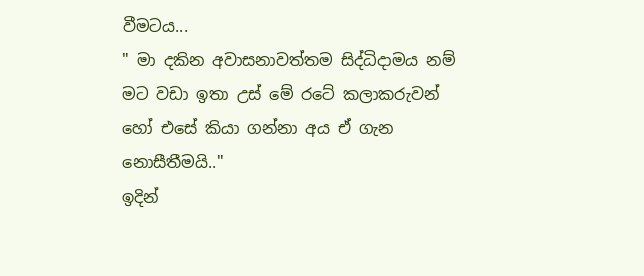වීමටය...
" මා දකින අවාසනාවත්තම සිද්ධිදාමය නම් මට වඩා ඉතා උස් මේ රටේ කලාකරුවන් හෝ එසේ කියා ගන්නා අය ඒ ගැන නොසීතීමයි.."
ඉදින්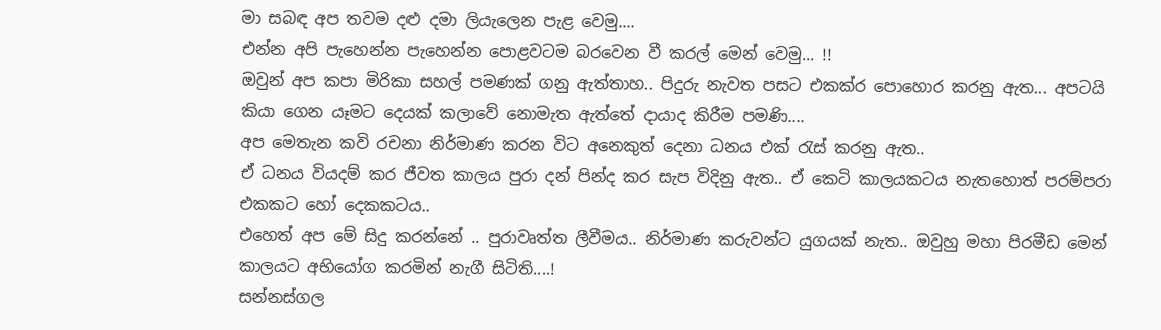මා සබඳ අප තවම දළු දමා ලියැලෙන පැළ වෙමු....
එන්න අපි පැහෙන්න පැහෙන්න පොළවටම බරවෙන වී කරල් මෙන් වෙමු... !!
ඔවුන් අප කපා මිරිකා සහල් පමණක් ගනු ඇත්තාහ.. පිදුරු නැවත පසට එකක්ර පොහොර කරනු ඇත... අපටයි කියා ගෙන යෑමට දෙයක් කලාවේ නොමැත ඇත්තේ දායාද කිරීම පමණි....
අප මෙතැන කවි රචනා නිර්මාණ කරන විට අනෙකුත් දෙනා ධනය එක් රැස් කරනු ඇත..
ඒ ධනය වියදම් කර ‍ජීවත කාලය පුරා දන් පින්ද කර සැප විදිනු ඇත.. ඒ කෙටි කාලයකටය නැතහොත් පරම්පරා එකකට හෝ දෙකකටය..
එහෙත් අප මේ සිදු කරන්නේ .. පුරාවෘත්ත ලීවීමය.. නිර්මාණ කරුවන්ට යුගයක් නැත.. ඔවුහු මහා පිරමීඩ මෙන් කාලයට අභියෝග කරමින් නැගී සිටිති....!
සන්නස්ගල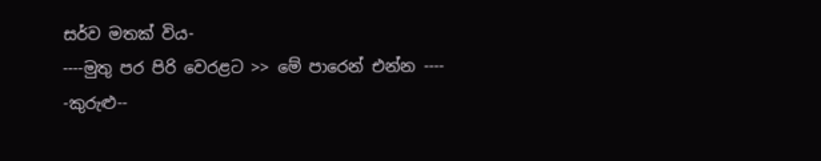සර්ව මතක් විය-
----මුතු පර පිරි වෙරළට >> මේ පාරෙන් එන්න ----
-කුරුළු--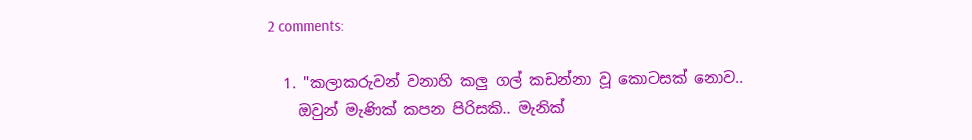2 comments:

  1. "කලාකරුවන් වනාහි කලු ගල් කඩන්නා වූ කොටසක් නොව..
    ඔවුන් මැණික් කපන පිරිසකි.. මැනික්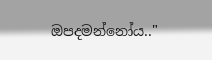ඔපදමන්නෝය.."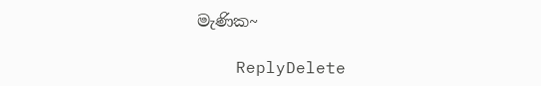මැණික~

    ReplyDelete